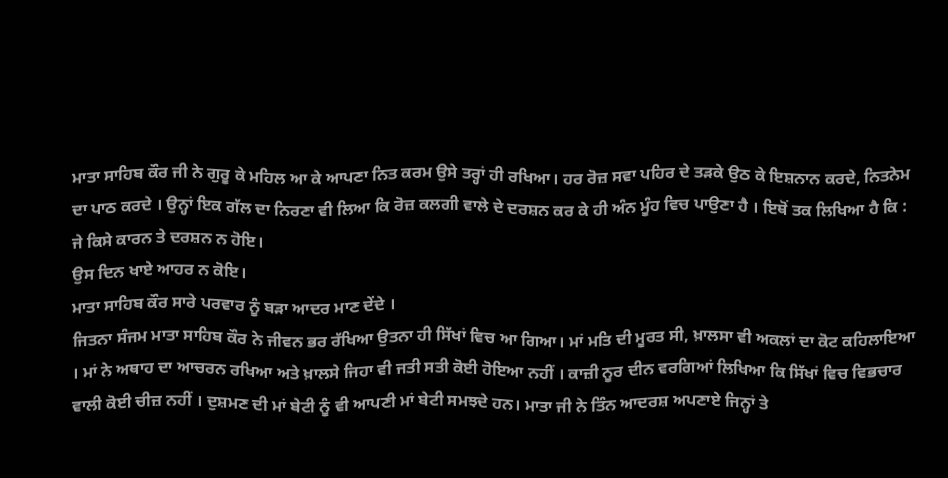ਮਾਤਾ ਸਾਹਿਬ ਕੌਰ ਜੀ ਨੇ ਗੁਰੂ ਕੇ ਮਹਿਲ ਆ ਕੇ ਆਪਣਾ ਨਿਤ ਕਰਮ ਉਸੇ ਤਰ੍ਹਾਂ ਹੀ ਰਖਿਆ। ਹਰ ਰੋਜ਼ ਸਵਾ ਪਹਿਰ ਦੇ ਤੜਕੇ ਉਠ ਕੇ ਇਸ਼ਨਾਨ ਕਰਦੇ, ਨਿਤਨੇਮ ਦਾ ਪਾਠ ਕਰਦੇ । ਉਨ੍ਹਾਂ ਇਕ ਗੱਲ ਦਾ ਨਿਰਣਾ ਵੀ ਲਿਆ ਕਿ ਰੋਜ਼ ਕਲਗੀ ਵਾਲੇ ਦੇ ਦਰਸ਼ਨ ਕਰ ਕੇ ਹੀ ਅੰਨ ਮੂੰਹ ਵਿਚ ਪਾਉਣਾ ਹੈ । ਇਥੋਂ ਤਕ ਲਿਖਿਆ ਹੈ ਕਿ :
ਜੇ ਕਿਸੇ ਕਾਰਨ ਤੇ ਦਰਸ਼ਨ ਨ ਹੋਇ।
ਉਸ ਦਿਨ ਖਾਏ ਆਹਰ ਨ ਕੋਇ।
ਮਾਤਾ ਸਾਹਿਬ ਕੌਰ ਸਾਰੇ ਪਰਵਾਰ ਨੂੰ ਬੜਾ ਆਦਰ ਮਾਣ ਦੇਂਦੇ ।
ਜਿਤਨਾ ਸੰਜਮ ਮਾਤਾ ਸਾਹਿਬ ਕੌਰ ਨੇ ਜੀਵਨ ਭਰ ਰੱਖਿਆ ਉਤਨਾ ਹੀ ਸਿੱਖਾਂ ਵਿਚ ਆ ਗਿਆ। ਮਾਂ ਮਤਿ ਦੀ ਮੂਰਤ ਸੀ, ਖ਼ਾਲਸਾ ਵੀ ਅਕਲਾਂ ਦਾ ਕੋਟ ਕਹਿਲਾਇਆ । ਮਾਂ ਨੇ ਅਥਾਹ ਦਾ ਆਚਰਨ ਰਖਿਆ ਅਤੇ ਖ਼ਾਲਸੇ ਜਿਹਾ ਵੀ ਜਤੀ ਸਤੀ ਕੋਈ ਹੋਇਆ ਨਹੀਂ । ਕਾਜ਼ੀ ਨੂਰ ਦੀਨ ਵਰਗਿਆਂ ਲਿਖਿਆ ਕਿ ਸਿੱਖਾਂ ਵਿਚ ਵਿਭਚਾਰ ਵਾਲੀ ਕੋਈ ਚੀਜ਼ ਨਹੀਂ । ਦੁਸ਼ਮਣ ਦੀ ਮਾਂ ਬੇਟੀ ਨੂੰ ਵੀ ਆਪਣੀ ਮਾਂ ਬੇਟੀ ਸਮਝਦੇ ਹਨ। ਮਾਤਾ ਜੀ ਨੇ ਤਿੰਨ ਆਦਰਸ਼ ਅਪਣਾਏ ਜਿਨ੍ਹਾਂ ਤੇ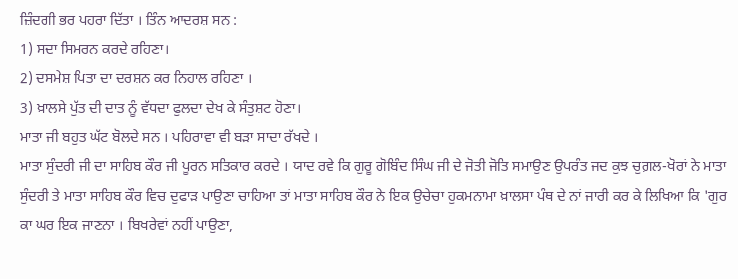ਜ਼ਿੰਦਗੀ ਭਰ ਪਹਰਾ ਦਿੱਤਾ । ਤਿੰਨ ਆਦਰਸ਼ ਸਨ :
1) ਸਦਾ ਸਿਮਰਨ ਕਰਦੇ ਰਹਿਣਾ।
2) ਦਸਮੇਸ਼ ਪਿਤਾ ਦਾ ਦਰਸ਼ਨ ਕਰ ਨਿਹਾਲ ਰਹਿਣਾ ।
3) ਖ਼ਾਲਸੇ ਪੁੱਤ ਦੀ ਦਾਤ ਨੂੰ ਵੱਧਦਾ ਫੁਲਦਾ ਦੇਖ ਕੇ ਸੰਤੁਸ਼ਟ ਹੋਣਾ।
ਮਾਤਾ ਜੀ ਬਹੁਤ ਘੱਟ ਬੋਲਦੇ ਸਨ । ਪਹਿਰਾਵਾ ਵੀ ਬੜਾ ਸਾਦਾ ਰੱਖਦੇ ।
ਮਾਤਾ ਸੁੰਦਰੀ ਜੀ ਦਾ ਸਾਹਿਬ ਕੌਰ ਜੀ ਪੂਰਨ ਸਤਿਕਾਰ ਕਰਦੇ । ਯਾਦ ਰਵੇ ਕਿ ਗੁਰੂ ਗੋਬਿੰਦ ਸਿੰਘ ਜੀ ਦੇ ਜੋਤੀ ਜੋਤਿ ਸਮਾਉਣ ਉਪਰੰਤ ਜਦ ਕੁਝ ਚੁਗ਼ਲ-ਖੋਰਾਂ ਨੇ ਮਾਤਾ ਸੁੰਦਰੀ ਤੇ ਮਾਤਾ ਸਾਹਿਬ ਕੌਰ ਵਿਚ ਦੁਫਾੜ ਪਾਉਣਾ ਚਾਹਿਆ ਤਾਂ ਮਾਤਾ ਸਾਹਿਬ ਕੌਰ ਨੇ ਇਕ ਉਚੇਚਾ ਹੁਕਮਨਾਮਾ ਖ਼ਾਲਸਾ ਪੰਥ ਦੇ ਨਾਂ ਜਾਰੀ ਕਰ ਕੇ ਲਿਖਿਆ ਕਿ 'ਗੁਰ ਕਾ ਘਰ ਇਕ ਜਾਣਨਾ । ਬਿਖਰੇਵਾਂ ਨਹੀਂ ਪਾਉਣਾ,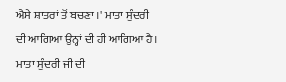ਐਸੇ ਸ਼ਾਤਰਾਂ ਤੋਂ ਬਚਣਾ ।' ਮਾਤਾ ਸੁੰਦਰੀ ਦੀ ਆਗਿਆ ਉਨ੍ਹਾਂ ਦੀ ਹੀ ਆਗਿਆ ਹੈ। ਮਾਤਾ ਸੁੰਦਰੀ ਜੀ ਦੀ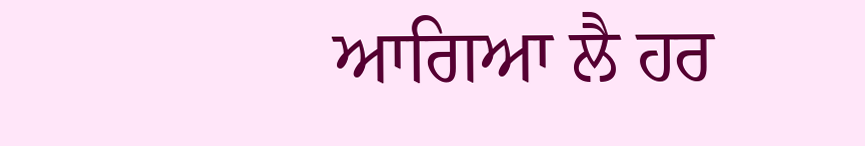ਆਗਿਆ ਲੈ ਹਰ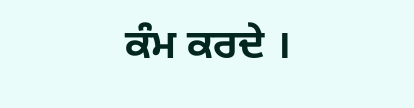ਕੰਮ ਕਰਦੇ ।